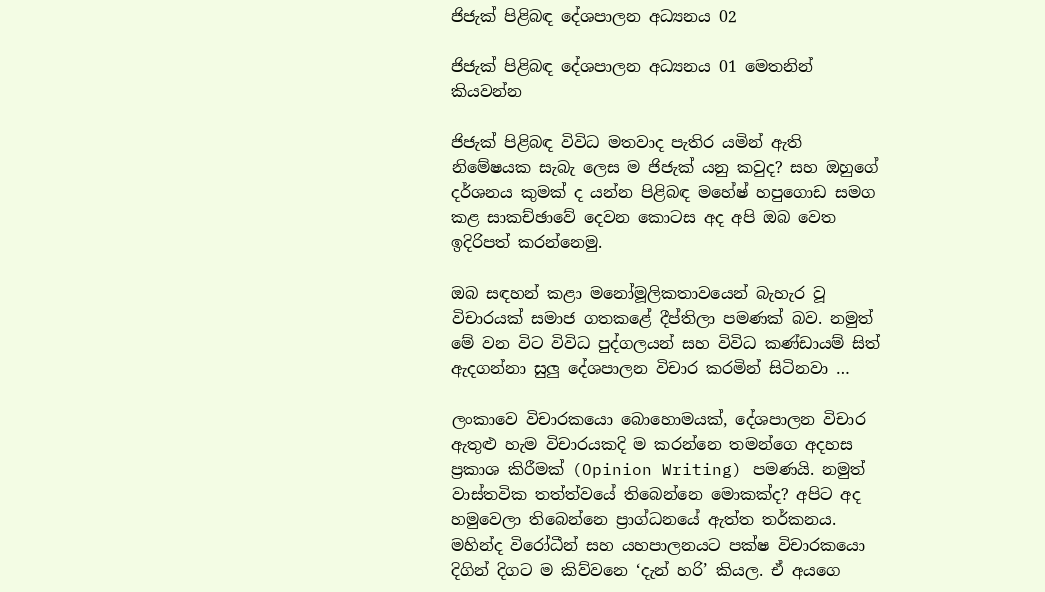ජිජැක් පිළිබඳ දේශපාලන අධ්‍යනය 02

ජිජැක් පිළිබඳ දේශපාලන අධ්‍යනය 01 මෙතනින් කියවන්න

ජිජැක් පිළිබඳ විවිධ මතවාද පැතිර යමින් ඇති නිමේෂයක සැබැ ලෙස ම ජිජැක් යනු කවුද? සහ ඔහුගේ දර්ශනය කුමක් ද යන්න පිළිබඳ මහේෂ් හපුගොඩ සමග කළ සාකච්ඡාවේ දෙවන කොටස අද අපි ඔබ වෙත ඉදිරිපත් කරන්නෙමු.

ඔබ සඳහන් කළා මනෝමූලිකතාවයෙන් බැහැර වූ විචාරයක් සමාජ ගතකළේ දීප්තිලා පමණක් බව. නමුත් මේ වන විට විවිධ පුද්ගලයන් සහ විවිධ කණ්ඩායම් සිත් ඇදගන්නා සුලු දේශපාලන විචාර කරමින් සිටිනවා …

ලංකාවෙ විචාරකයො බොහොමයක්, දේශපාලන විචාර ඇතුළු හැම විචාරයකදි ම කරන්නෙ තමන්ගෙ අදහස ප්‍රකාශ කිරීමක් (Opinion Writing) පමණයි. නමුත් වාස්තවික තත්ත්වයේ තිබෙන්නෙ මොකක්ද? අපිට අද හමුවෙලා තිබෙන්නෙ ප්‍රාග්ධනයේ ඇත්ත තර්කනය. මහින්ද විරෝධීන් සහ යහපාලනයට පක්ෂ විචාරකයො දිගින් දිගට ම කිව්වනෙ ‘දැන් හරි’ කියල. ඒ අයගෙ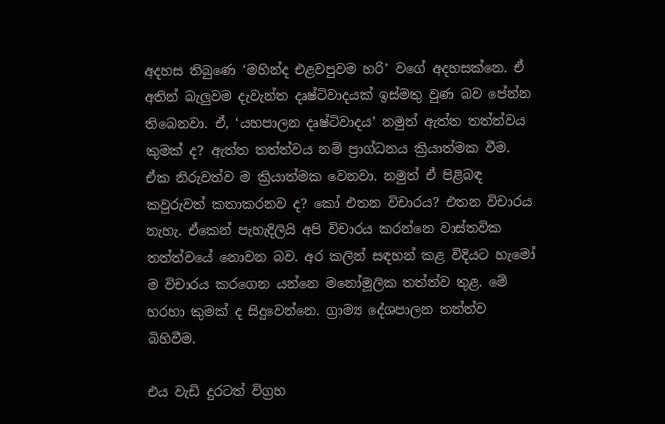අදහස තිබුණෙ ‘මහින්ද එළවපුවම හරි’ වගේ අදහසක්නෙ. ඒ අතින් බැලුවම දැවැන්ත දෘෂ්ටිවාදයක් ඉස්මතු වුණ බව පේන්න තිබෙනවා. ඒ, ‘යහපාලන දෘෂ්ටිවාදය’ නමුත් ඇත්ත තත්ත්වය කුමක් ද? ඇත්ත තත්ත්වය නම් ප්‍රාග්ධනය ක්‍රියාත්මක වීම. ඒක නිරුවත්ව ම ක්‍රියාත්මක වෙනවා. නමුත් ඒ පිළිබඳ කවුරුවත් කතාකරනව ද? කෝ එතන විචාරය? එතන විචාරය නැහැ. ඒකෙන් පැහැදිලියි අපි විචාරය කරන්නෙ වාස්තවික තත්ත්වයේ නොවන බව. අර කලින් සඳහන් කළ විදියට හැමෝ ම විචාරය කරගෙන යන්නෙ මනෝමූලික තත්ත්ව තුළ. මේ හරහා කුමක් ද සිදුවෙන්නෙ. ග්‍රාම්‍ය දේශපාලන තත්ත්ව බිහිවීම.

එය වැඩි දුරටත් විග්‍රහ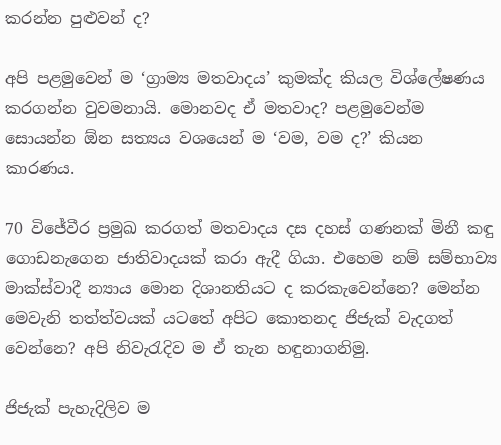කරන්න පුළුවන් ද?

අපි පළමුවෙන් ම ‘ග්‍රාම්‍ය මතවාදය’ කුමක්ද කියල විශ්ලේෂණය කරගන්න වුවමනායි. මොනවද ඒ මතවාද? පළමුවෙන්ම සොයන්න ඕන සත්‍යය වශයෙන් ම ‘වම, වම ද?’ කියන කාරණය.

70 විජේවීර ප්‍රමුඛ කරගත් මතවාදය දස දහස් ගණනක් මිනී කඳු ගොඩනැගෙන ජාතිවාදයක් කරා ඇදී ගියා. එහෙම නම් සම්භාව්‍ය මාක්ස්වාදී න්‍යාය මොන දිශානතියට ද කරකැවෙන්නෙ? මෙන්න මෙවැනි තත්ත්වයක් යටතේ අපිට කොතනද ජිජැක් වැදගත් වෙන්නෙ? අපි නිවැරැදිව ම ඒ තැන හඳුනාගනිමු.

ජිජැක් පැහැදිලිව ම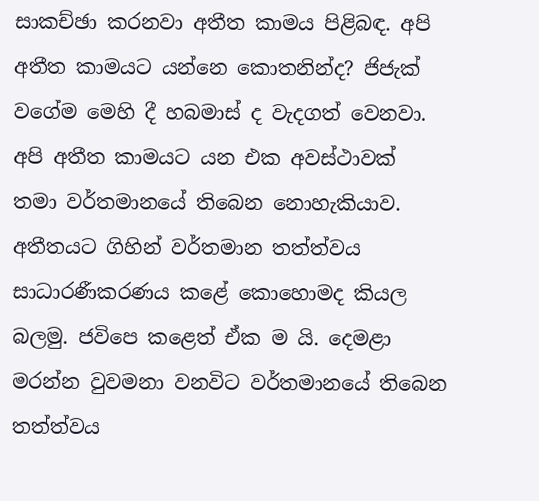සාකච්ඡා කරනවා අතීත කාමය පිළිබඳ. අපි අතීත කාමයට යන්නෙ කොතනින්ද? ජිජැක් වගේම මෙහි දී හබමාස් ද වැදගත් වෙනවා. අපි අතීත කාමයට යන එක අවස්ථාවක් තමා වර්තමානයේ තිබෙන නොහැකියාව. අතීතයට ගිහින් වර්තමාන තත්ත්වය සාධාරණීකරණය කළේ කොහොමද කියල බලමු. ජවිපෙ කළෙත් ඒක ම යි. දෙමළා මරන්න වුවමනා වනවිට වර්තමානයේ තිබෙන තත්ත්වය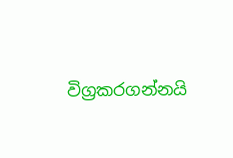විග්‍රකරගන්නයි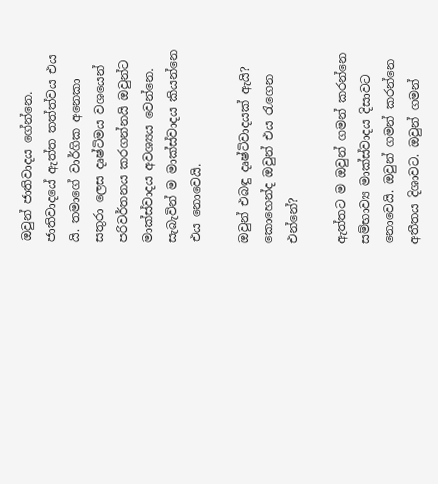ඔවුන් ජාතිවාදය ගේන්නෙ. ජාතිවාදයේ ඇත්ත තත්ත්වය එය යි. තමාගේ වාර්ගික අනෙකා සතුරා ලෙස දෘෂ්ටිමය වශයෙන් පරිවර්තනය කරගන්නයි ඔවුන්ට මාක්ස්වාදය අවශ්‍යය වෙන්නෙ. සැබැවින් ම මාක්ස්වාදය කියන්නෙ එය නොවෙයි.

ඔවුන් එබඳු දෘෂ්ටිවාදයක් ඇයි? කොහෙන්ද ඔවුන් එය රැගෙන එන්නේ?

ඇත්තට ම ඔවුන් ගමන් කරන්නෙ සම්භාව්‍ය මාක්ස්වාදය දිසාවට නොවෙයි. ඔවුන් ගමන් කරන්නෙ අතීතය දිශාවට. ඔවුන් ගමන්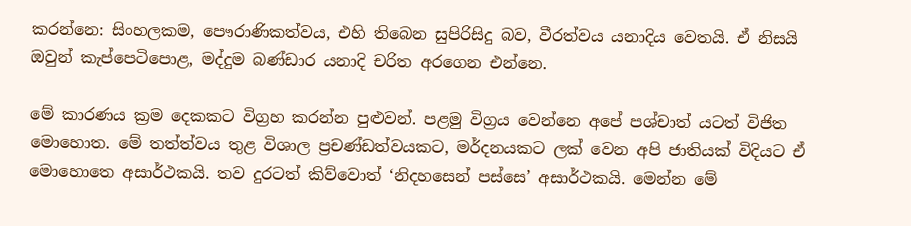කරන්නෙ: සිංහලකම, පෞරාණිකත්වය, එහි තිබෙන සුපිරිසිදු බව, වීරත්වය යනාදිය වෙතයි. ඒ නිසයි ඔවුන් කැප්පෙටිපොළ, මද්දුම බණ්ඩාර යනාදි චරිත අරගෙන එන්නෙ.

මේ කාරණය ක්‍රම දෙකකට විග්‍රහ කරන්න පුළුවන්. පළමු විග්‍රය වෙන්නෙ අපේ පශ්චාත් යටත් විජිත මොහොත. මේ තත්ත්වය තුළ විශාල ප්‍රචණ්ඩත්වයකට, මර්දනයකට ලක් වෙන අපි ජාතියක් විදියට ඒ මොහොතෙ අසාර්ථකයි. තව දුරටත් කිව්වොත් ‘නිදහසෙන් පස්සෙ’ අසාර්ථකයි. මෙන්න මේ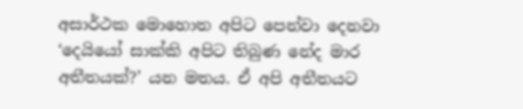අසාර්ථක මොහොත අපිට පෙන්වා දෙනවා ‘දෙයියෝ සාක්කි අපිට තිබුණ නේද මාර අතීතයක්?’ යන මතය. ඒ අපි අතීතයට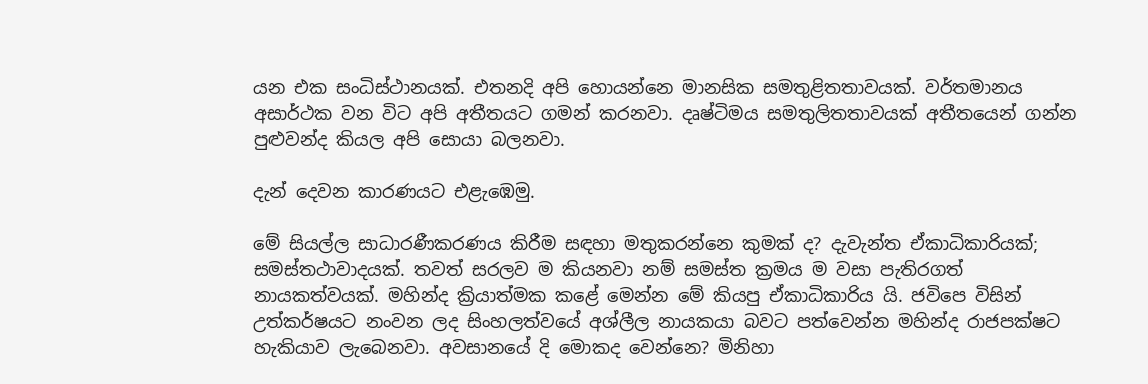යන එක සංධිස්ථානයක්. එතනදි අපි හොයන්නෙ මානසික සමතුළිතතාවයක්. වර්තමානය අසාර්ථක වන විට අපි අතීතයට ගමන් කරනවා. දෘෂ්ටිමය සමතුලිතතාවයක් අතීතයෙන් ගන්න පුළුවන්ද කියල අපි සොයා බලනවා.

දැන් දෙවන කාරණයට එළැඹෙමු.

මේ සියල්ල සාධාරණීකරණය කිරීම සඳහා මතුකරන්නෙ කුමක් ද? දැවැන්ත ඒකාධිකාරියක්; සමස්තථාවාදයක්. තවත් සරලව ම කියනවා නම් සමස්ත ක්‍රමය ම වසා පැතිරගත් නායකත්වයක්. මහින්ද ක්‍රියාත්මක කළේ මෙන්න මේ කියපු ඒකාධිකාරිය යි. ජවිපෙ විසින් උත්කර්ෂයට නංවන ලද සිංහලත්වයේ අශ්ලීල නායකයා බවට පත්වෙන්න මහින්ද රාජපක්ෂට හැකියාව ලැබෙනවා. අවසානයේ දි මොකද වෙන්නෙ? මිනිහා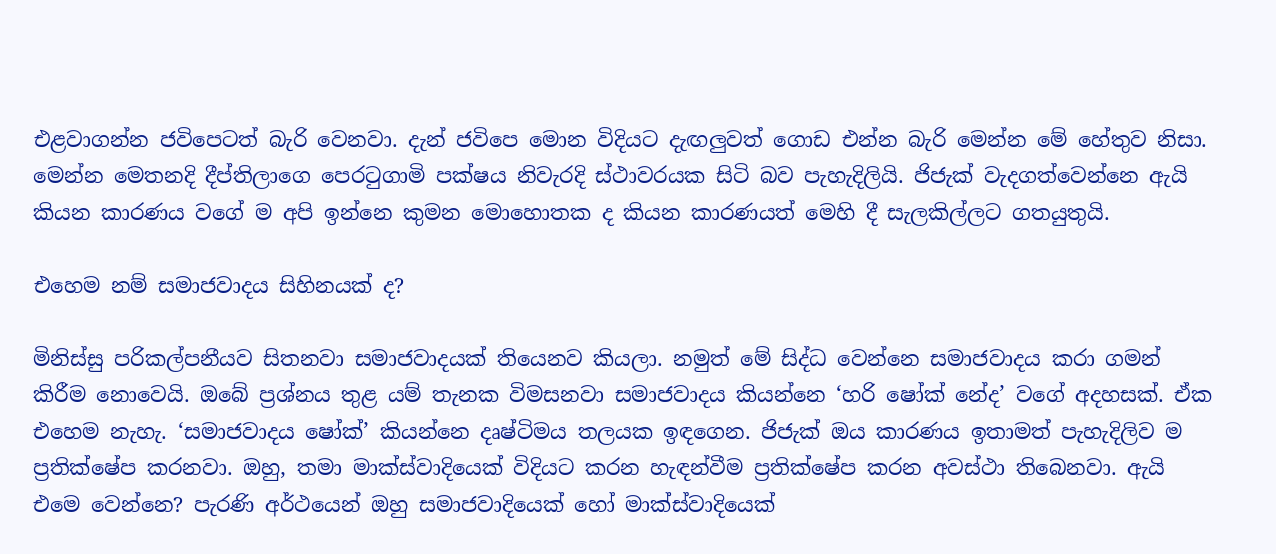එළවාගන්න ජවිපෙටත් බැරි වෙනවා. දැන් ජවිපෙ මොන විදියට දැඟලුවත් ගොඩ එන්න බැරි මෙන්න මේ හේතුව නිසා. මෙන්න මෙතනදි දීප්තිලාගෙ පෙරටුගාමි පක්ෂය නිවැරදි ස්ථාවරයක සිටි බව පැහැදිලියි. ජිජැක් වැදගත්වෙන්නෙ ඇයි කියන කාරණය වගේ ම අපි ඉන්නෙ කුමන මොහොතක ද කියන කාරණයත් මෙහි දී සැලකිල්ලට ගතයුතුයි.

එහෙම නම් සමාජවාදය සිහිනයක් ද?

මිනිස්සු පරිකල්පනීයව සිතනවා සමාජවාදයක් තියෙනව කියලා. නමුත් මේ සිද්ධ වෙන්නෙ සමාජවාදය කරා ගමන් කිරීම නොවෙයි. ඔබේ ප්‍රශ්නය තුළ යම් තැනක විමසනවා සමාජවාදය කියන්නෙ ‘හරි ෂෝක් නේද’ වගේ අදහසක්. ඒක එහෙම නැහැ. ‘සමාජවාදය ෂෝක්’ කියන්නෙ දෘෂ්ටිමය තලයක ඉඳගෙන. ජිජැක් ඔය කාරණය ඉතාමත් පැහැදිලිව ම ප්‍රතික්ෂේප කරනවා. ඔහු, තමා මාක්ස්වාදියෙක් විදියට කරන හැඳන්වීම ප්‍රතික්ෂේප කරන අවස්ථා තිබෙනවා. ඇයි එමෙ වෙන්නෙ? පැරණි අර්ථයෙන් ඔහු සමාජවාදියෙක් හෝ මාක්ස්වාදියෙක්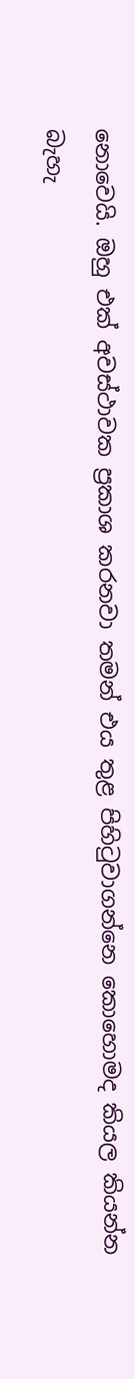නොවෙයි. ඔහු එක් අවස්ථාවක ප්‍රකාශ කරනවා තමන් එය තුළ පිහිටුවාගන්නෙ කොහොමද කියල කියන්න බැහැ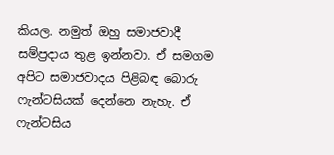කියල. නමුත් ඔහු සමාජවාදී සම්ප්‍රදාය තුළ ඉන්නවා. ඒ සමගම අපිට සමාජවාදය පිළිබඳ බොරු ෆැන්ටසියක් දෙන්නෙ නැහැ. ඒ ෆැන්ටසිය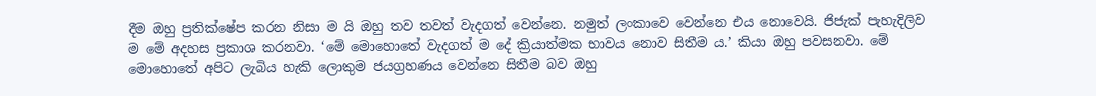දීම ඔහු ප්‍රතික්ෂේප කරන නිසා ම යි ඔහු තව තවත් වැදගත් වෙන්නෙ. නමුත් ලංකාවෙ වෙන්නෙ එය නොවෙයි. ජිජැක් පැහැදිලිව ම මේ අදහස ප්‍රකාශ කරනවා. ‘මේ මොහොතේ වැදගත් ම දේ ක්‍රියාත්මක භාවය නොව සිතීම ය.’ කියා ඔහු පවසනවා. මේ මොහොතේ අපිට ලැබිය හැකි ලොකුම ජයග්‍රහණය වෙන්නෙ සිතීම බව ඔහු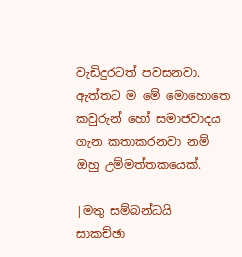වැඩිදුරටත් පවසනවා. ඇත්තට ම මේ මොහොතෙ කවුරුන් හෝ සමාජවාදය ගැන කතාකරනවා නම් ඔහු උම්මත්තකයෙක්.

|මතු සම්බන්ධයි
සාකච්ඡා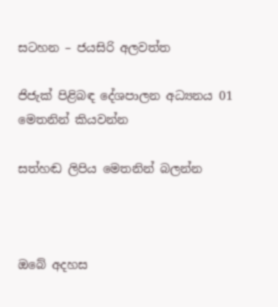සටහන – ජයසිරි අලවත්ත

ජිජැක් පිළිබඳ දේශපාලන අධ්‍යනය 01 මෙතනින් කියවන්න

සත්හඬ ලිපිය මෙතනින් බලන්න



ඔබේ අදහස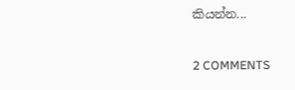කියන්න...

2 COMMENTS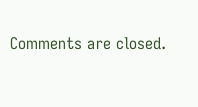Comments are closed.